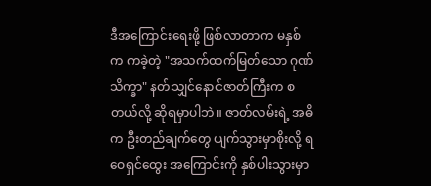ဒီအကြောင်းရေးဖို့ ဖြစ်လာတာက မနှစ်က ကခဲ့တဲ့ "အသက်ထက်မြတ်သော ဂုဏ်သိက္ခာ" နတ်သျှင်နောင်ဇာတ်ကြီးက စတယ်လို့ ဆိုရမှာပါဘဲ။ ဇာတ်လမ်းရဲ့ အဓိက ဦးတည်ချက်တွေ ပျက်သွားမှာစိုးလို့ ရဝေရှင်ထွေး အကြောင်းကို နှစ်ပါးသွားမှာ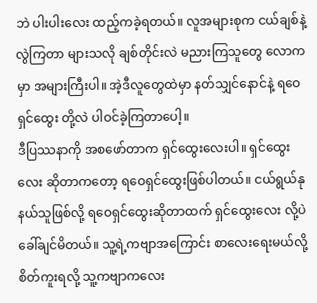ဘဲ ပါးပါးလေး ထည့်ကခဲ့ရတယ်။ လူအများစုက ငယ်ချစ်နဲ့ လွဲကြတာ များသလို ချစ်တိုင်းလဲ မညားကြသူတွေ လောကမှာ အများကြီးပါ။ အဲ့ဒီလူတွေထဲမှာ နတ်သျှင်နောင်နဲ့ ရဝေရှင်ထွေး တို့လဲ ပါဝင်ခဲ့ကြတာပေါ့။
ဒီပြဿနာကို အစဖော်တာက ရှင်ထွေးလေးပါ။ ရှင်ထွေးလေး ဆိုတာကတော့ ရဝေရှင်ထွေးဖြစ်ပါတယ်။ ငယ်ရွယ်နုနယ်သူဖြစ်လို့ ရဝေရှင်ထွေးဆိုတာထက် ရှင်ထွေးလေး လို့ပဲ ခေါ်ချင်မိတယ်။ သူ့ရဲ့ကဗျာအကြောင်း စာလေးရေးမယ်လို့ စိတ်ကူးရလို့ သူ့ကဗျာကလေး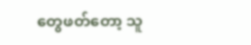တွေဖတ်တော့ သူ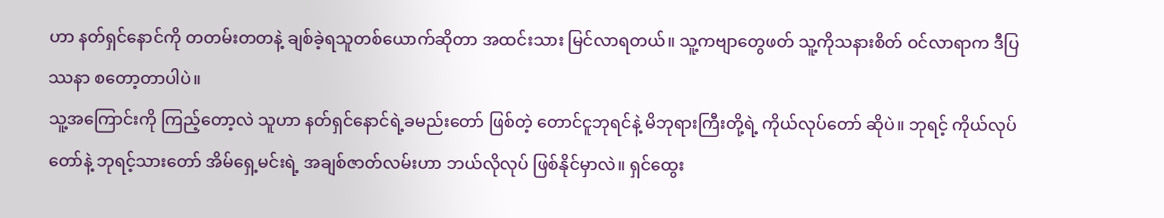ဟာ နတ်ရှင်နောင်ကို တတမ်းတတနဲ့ ချစ်ခဲ့ရသူတစ်ယောက်ဆိုတာ အထင်းသား မြင်လာရတယ်။ သူ့ကဗျာတွေဖတ် သူ့ကိုသနားစိတ် ဝင်လာရာက ဒီပြဿနာ စတော့တာပါပဲ။
သူ့အကြောင်းကို ကြည့်တော့လဲ သူဟာ နတ်ရှင်နောင်ရဲ့ခမည်းတော် ဖြစ်တဲ့ တောင်ငူဘုရင်နဲ့ မိဘုရားကြီးတို့ရဲ့ ကိုယ်လုပ်တော် ဆိုပဲ။ ဘုရင့် ကိုယ်လုပ်တော်နဲ့ ဘုရင့်သားတော် အိမ်ရှေ့မင်းရဲ့ အချစ်ဇာတ်လမ်းဟာ ဘယ်လိုလုပ် ဖြစ်နိုင်မှာလဲ။ ရှင်ထွေး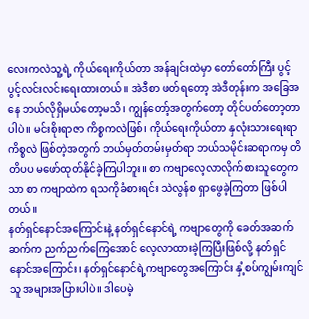လေးကလဲသူ့ရဲ့ ကိုယ်ရေးကိုယ်တာ အန်ချင်းထဲမှာ တော်တော်ကြီး ပွင့်ပွင့်လင်းလင်းရေးထားတယ်။ အဲဒီစာ ဖတ်ရတော့ အဲဒီတုန်းက အခြေအနေ ဘယ်လိုရှိမယ်တော့မသိ၊ ကျွန်တော့်အတွက်တော့ တိုင်ပတ်တော့တာပါပဲ။ မင်းစိုးရာဇာ ကိစ္စကလဲဖြစ်၊ ကိုယ်ရေးကိုယ်တာ နှလုံးသားရေးရာကိစ္စလဲ ဖြစ်တဲ့အတွက် ဘယ်မှတ်တမ်းမှတ်ရာ ဘယ်သမိုင်းဆရာကမှ တိတိပပ မဖော်ထုတ်နိုင်ခဲ့ကြပါဘူး။ စာ ကဗျာလေ့လာလိုက်စားသူတွေကသာ စာ ကဗျာထဲက ရသကိုခံစားရင်း သဲလွန်စ ရှာဖွေခဲ့ကြတာ ဖြစ်ပါတယ်။
နတ်ရှင်နောင်အကြောင်းနဲ့ နတ်ရှင်နောင်ရဲ့ ကဗျာတွေကို ခေတ်အဆက်ဆက်က ညက်ညက်ကြေအောင် လေ့လာထားခဲ့ကြပြီးဖြစ်လို့ နတ်ရှင်နောင်အကြောင်း၊ နတ်ရှင်နောင်ရဲ့ကဗျာတွေအကြောင်း နှံ့စပ်ကျွမ်းကျင်သူ အများအပြားပါပဲ။ ဒါပေမဲ့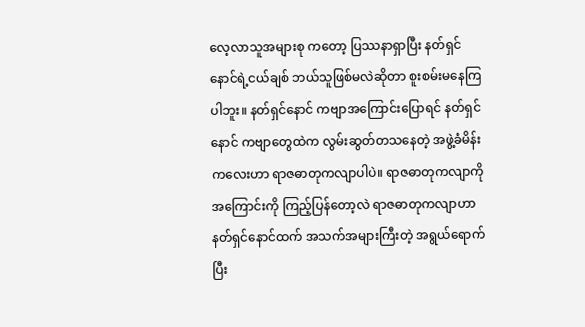လေ့လာသူအများစု ကတော့ ပြဿနာရှာပြီး နတ်ရှင်နောင်ရဲ့ငယ်ချစ် ဘယ်သူဖြစ်မလဲဆိုတာ စူးစမ်းမနေကြပါဘူး။ နတ်ရှင်နောင် ကဗျာအကြောင်းပြောရင် နတ်ရှင်နောင် ကဗျာတွေထဲက လွမ်းဆွတ်တသနေတဲ့ အဖွဲ့ခံမိန်းကလေးဟာ ရာဇဓာတုကလျာပါပဲ။ ရာဇဓာတုကလျာကို အကြောင်းကို ကြည့်ပြန်တော့လဲ ရာဇဓာတုကလျာဟာ နတ်ရှင်နောင်ထက် အသက်အများကြီးတဲ့ အရွယ်ရောက်ပြီး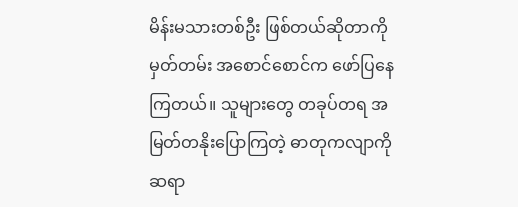မိန်းမသားတစ်ဦး ဖြစ်တယ်ဆိုတာကို မှတ်တမ်း အစောင်စောင်က ဖော်ပြနေကြတယ်။ သူများတွေ တခုပ်တရ အမြတ်တနိုးပြောကြတဲ့ ဓာတုကလျာကို ဆရာ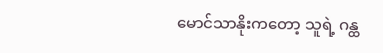မောင်သာနိုးကတော့ သူရဲ့ ဂန္ထ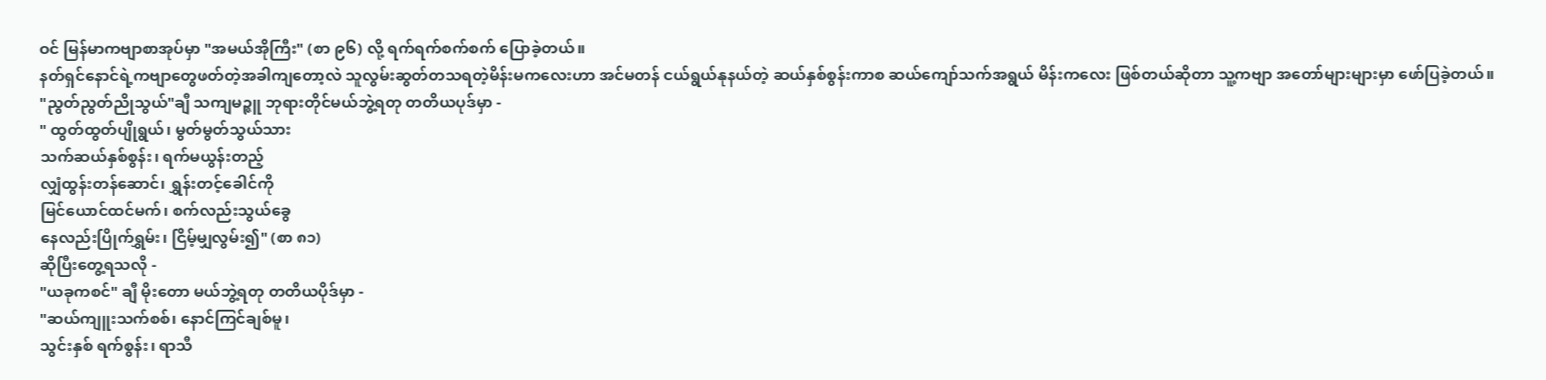ဝင် မြန်မာကဗျာစာအုပ်မှာ "အမယ်အိုကြီး" (စာ ၉၆) လို့ ရက်ရက်စက်စက် ပြောခဲ့တယ်။
နတ်ရှင်နောင်ရဲ့ကဗျာတွေဖတ်တဲ့အခါကျတော့လဲ သူလွမ်းဆွတ်တသရတဲ့မိန်းမကလေးဟာ အင်မတန် ငယ်ရွယ်နုနယ်တဲ့ ဆယ်နှစ်စွန်းကာစ ဆယ်ကျော်သက်အရွယ် မိန်းကလေး ဖြစ်တယ်ဆိုတာ သူ့ကဗျာ အတော်များများမှာ ဖော်ပြခဲ့တယ်။
"ညွတ်ညွတ်ညိုသွယ်"ချီ သကျမဉ္ဇူ ဘုရားတိုင်မယ်ဘွဲ့ရတု တတိယပုဒ်မှာ -
" ထွတ်ထွတ်ပျိုရွယ်၊ မွတ်မွတ်သွယ်သား
သက်ဆယ်နှစ်စွန်း၊ ရက်မယွန်းတည့်
လျှံထွန်းတန်ဆောင်၊ ရွှန်းတင့်ခေါင်ကို
မြင်ယောင်ထင်မက်၊ စက်လည်းသွယ်ခွေ
နေလည်းပြိုက်ရွှမ်း၊ ငြိမ့်မျှလွမ်း၍" (စာ ၈၁)
ဆိုပြီးတွေ့ရသလို -
"ယခုကစင်" ချီ မိုးတော မယ်ဘွဲ့ရတု တတိယပိုဒ်မှာ -
"ဆယ်ကျူးသက်စစ်၊ နောင်ကြင်ချစ်မူ၊
သွင်းနှစ် ရက်စွန်း၊ ရာသီ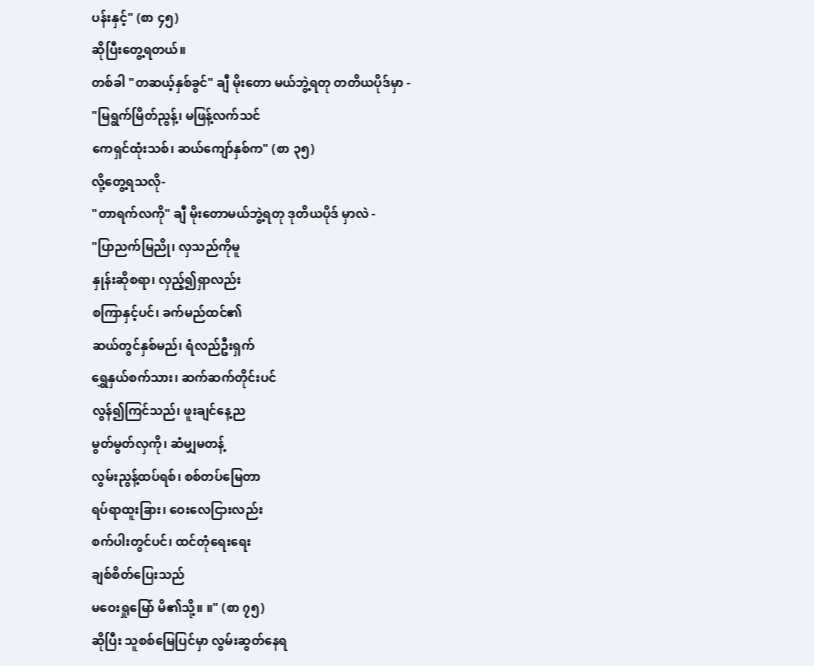ပန်းနှင့်" (စာ ၄၅)
ဆိုပြီးတွေ့ရတယ်။
တစ်ခါ "တဆယ့်နှစ်ခွင်" ချီ မိုးတော မယ်ဘွဲ့ရတု တတိယပိုဒ်မှာ -
"မြရွက်မြိတ်ညွန့်၊ မဖြန့်လက်သင်
ကေရှင်ထုံးသစ်၊ ဆယ်ကျော်နှစ်က" (စာ ၃၅)
လို့တွေ့ရသလို-
"တာရက်လကို" ချီ မိုးတောမယ်ဘွဲ့ရတု ဒုတိယပိုဒ် မှာလဲ -
"ပြာညက်မြညို၊ လှသည်ကိုမူ
နှုန်းဆိုစရာ၊ လှည့်၍ရှာလည်း
စကြာနှင့်ပင်၊ ခက်မည်ထင်၏
ဆယ်တွင်နှစ်မည်၊ ရံလည်ဦးရှက်
ရွှေနှယ်စက်သား၊ ဆက်ဆက်တိုင်းပင်
လွန်၍ကြင်သည်၊ ဖူးချင်နေ့ည
မွတ်မွတ်လှကို၊ ဆံမျှမတန့်
လွမ်းညွန့်ထပ်ရစ်၊ စစ်တပ်မြေတာ
ရပ်ရာထူးခြား၊ ဝေးလေငြားလည်း
စက်ပါးတွင်ပင်၊ ထင်တုံရေးရေး
ချစ်စိတ်ပြေးသည်
မဝေးရှုမြော် မိ၏သို့။ ။" (စာ ၇၅)
ဆိုပြီး သူစစ်မြေပြင်မှာ လွမ်းဆွတ်နေရ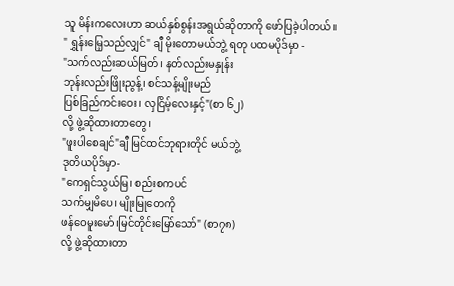သူ မိန်းကလေးဟာ ဆယ်နှစ်စွန်းအရွယ်ဆိုတာကို ဖော်ပြခဲ့ပါတယ်။
" ရွှန်းမြေ့သည်လျှင်" ချီ မိုးတောမယ်ဘွဲ့ ရတု ပထမပိုဒ်မှာ -
"သက်လည်းဆယ်မြတ်၊ နတ်လည်းမနှုန်း
ဘုန်းလည်းဖြိုးညွန့်၊ စင်သန့်မျိုးမည်
ပြစ်ခြည်ကင်းဝေး၊ လှငြိမ့်လေးနှင့်"(စာ ၆၂)
လို့ ဖွဲ့ဆိုထားတာတွေ၊
"ဖူးပါစေချင်"ချီ မြင်ထင်ဘုရားတိုင် မယ်ဘွဲ့
ဒုတိယပိုဒ်မှာ-
"ကေရှင်သွယ်မြ၊ စည်းစကပင်
သက်မျှမိပေ၊ မျိုးမြုတေကို
ဖန်ဝေမူးမော်၊မြင်တိုင်းမြော်သော်" (စာ၇၈)
လို့ ဖွဲ့ဆိုထားတာ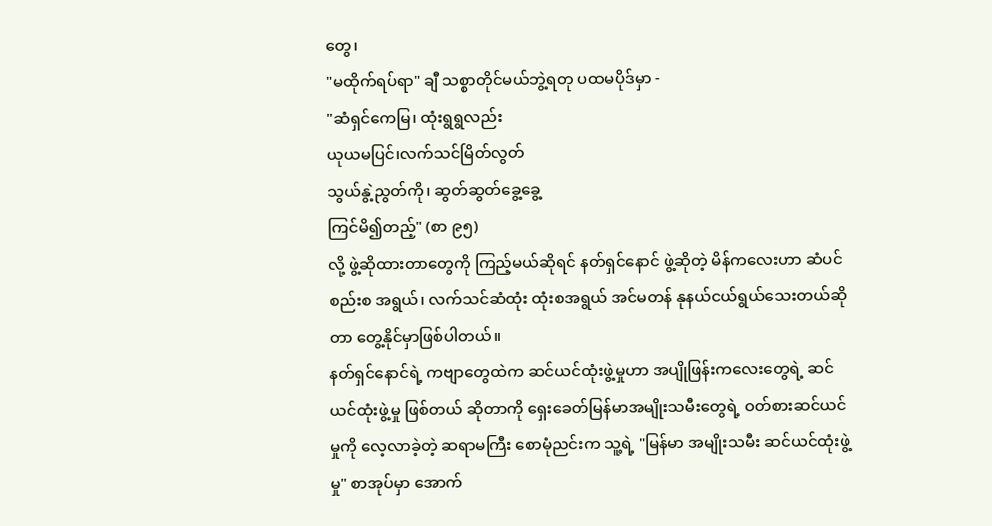တွေ၊
"မထိုက်ရပ်ရာ" ချီ သစ္စာတိုင်မယ်ဘွဲ့ရတု ပထမပိုဒ်မှာ -
"ဆံရှင်ကေမြ၊ ထုံးရွရွလည်း
ယုယမပြင်၊လက်သင်မြိတ်လွတ်
သွယ်နွဲ့ညွတ်ကို၊ ဆွတ်ဆွတ်ခွေ့ခွေ့
ကြင်မိ၍တည့်" (စာ ၉၅)
လို့ ဖွဲ့ဆိုထားတာတွေကို ကြည့်မယ်ဆိုရင် နတ်ရှင်နောင် ဖွဲ့ဆိုတဲ့ မိန်ကလေးဟာ ဆံပင်စည်းစ အရွယ်၊ လက်သင်ဆံထုံး ထုံးစအရွယ် အင်မတန် နုနယ်ငယ်ရွယ်သေးတယ်ဆိုတာ တွေ့နိုင်မှာဖြစ်ပါတယ်။
နတ်ရှင်နောင်ရဲ့ ကဗျာတွေထဲက ဆင်ယင်ထုံးဖွဲ့မှုဟာ အပျိုဖြန်းကလေးတွေရဲ့ ဆင်ယင်ထုံးဖွဲ့မှု ဖြစ်တယ် ဆိုတာကို ရှေးခေတ်မြန်မာအမျိုးသမီးတွေရဲ့ ဝတ်စားဆင်ယင်မှုကို လေ့လာခဲ့တဲ့ ဆရာမကြီး စောမုံညင်းက သူ့ရဲ့ "မြန်မာ အမျိုးသမီး ဆင်ယင်ထုံးဖွဲ့မှု" စာအုပ်မှာ အောက်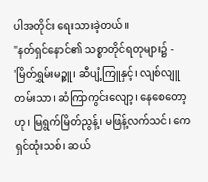ပါအတိုင်း ရေးသားခဲ့တယ်။
"နတ်ရှင်နောင်၏ သစ္စာတိုင်ရတုများ၌ -
'မြိတ်ရွှမ်းမဉ္ဇူ၊ ဆီပျံ့ကြူနှင့်၊ လျစ်လျူတမ်းသာ၊ ဆံကြာကွင်းလျော့၊ နေစေတော့ဟု၊ မြရွက်မြိတ်ညွန့်၊ မဖြန့်လက်သင်၊ ကေရှင်ထုံးသစ်၊ ဆယ်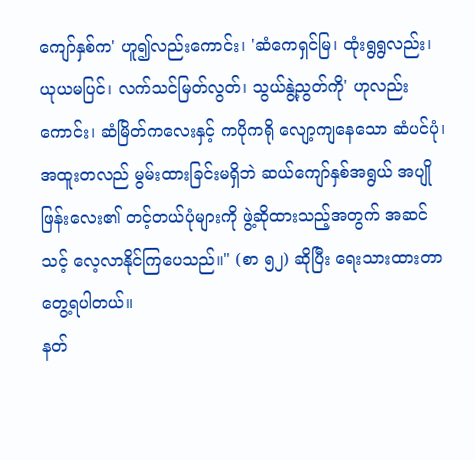ကျော်နှစ်က' ဟူ၍လည်းကောင်း၊ 'ဆံကေရှင်မြ၊ ထုံးရွရွလည်း၊ ယုယမပြင်၊ လက်သင်မြတ်လွတ်၊ သွယ်နွဲ့ညွတ်ကို' ဟုလည်းကောင်း၊ ဆံမြိတ်ကလေးနှင့် ကပိုကရို လျော့ကျနေသော ဆံပင်ပုံ၊ အထူးတလည် မွမ်းထားခြင်းမရှိဘဲ ဆယ်ကျော်နှစ်အရွယ် အပျိုဖြန်းလေး၏ တင့်တယ်ပုံများကို ဖွဲ့ဆိုထားသည့်အတွက် အဆင်သင့် လေ့လာနိုင်ကြပေသည်။" (စာ ၅၂) ဆိုပြီး ရေးသားထားတာ တွေ့ရပါတယ်။
နတ်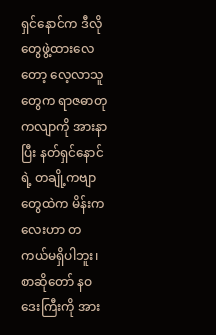ရှင်နောင်က ဒီလိုတွေဖွဲ့ထားလေတော့ လေ့လာသူတွေက ရာဇဓာတုကလျာကို အားနာပြီး နတ်ရှင်နောင်ရဲ့ တချို့ကဗျာတွေထဲက မိန်းကလေးဟာ တကယ်မရှိပါဘူး၊ စာဆိုတော် နဝဒေးကြီးကို အား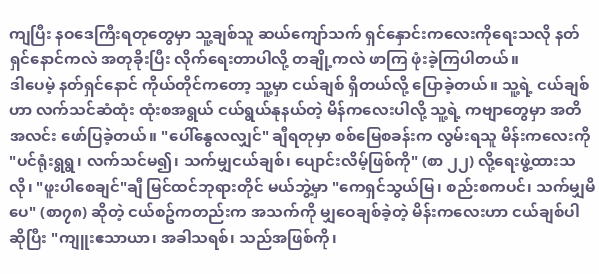ကျပြီး နဝဒေကြီးရတုတွေမှာ သူ့ချစ်သူ ဆယ်ကျော်သက် ရှင်နှောင်းကလေးကိုရေးသလို နတ်ရှင်နောင်ကလဲ အတုခိုးပြီး လိုက်ရေးတာပါလို့ တချို့ကလဲ ဖာကြ ဖုံးခဲ့ကြပါတယ်။
ဒါပေမဲ့ နတ်ရှင်နောင် ကိုယ်တိုင်ကတော့ သူ့မှာ ငယ်ချစ် ရှိတယ်လို့ ပြောခဲ့တယ်။ သူ့ရဲ့ ငယ်ချစ်ဟာ လက်သင်ဆံထုံး ထုံးစအရွယ် ငယ်ရွယ်နုနယ်တဲ့ မိန်ကလေးပါလို့ သူ့ရဲ့ ကဗျာတွေမှာ အတိအလင်း ဖော်ပြခဲ့တယ်။ "ပေါ်နွေလလျှင်" ချီရတုမှာ စစ်မြေစခန်းက လွမ်းရသူ မိန်းကလေးကို "ပင်ရုံးရွရွ၊ လက်သင်မ၍၊ သက်မျှငယ်ချစ်၊ ပျောင်းလိမ့်ဖြစ်ကို" (စာ ၂၂) လို့ရေးဖွဲ့ထားသလို၊ "ဖူးပါစေချင်"ချီ မြင်ထင်ဘုရားတိုင် မယ်ဘွဲ့မှာ "ကေရှင်သွယ်မြ၊ စည်းစကပင်၊ သက်မျှမိပေ" (စာ၇၈) ဆိုတဲ့ ငယ်စဥ်ကတည်းက အသက်ကို မျှဝေချစ်ခဲ့တဲ့ မိန်းကလေးဟာ ငယ်ချစ်ပါ ဆိုပြီး "ကျူးဧသာယာ၊ အခါသရစ်၊ သည်အဖြစ်ကို၊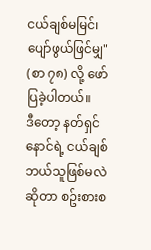ငယ်ချစ်မမြင်၊ ပျော်ဖွယ်ဖြင်မျှ" (စာ ၇၈) လို့ ဖော်ပြခဲ့ပါတယ်။
ဒီတော့ နတ်ရှင်နောင်ရဲ့ ငယ်ချစ် ဘယ်သူဖြစ်မလဲ ဆိုတာ စဥ်းစားစ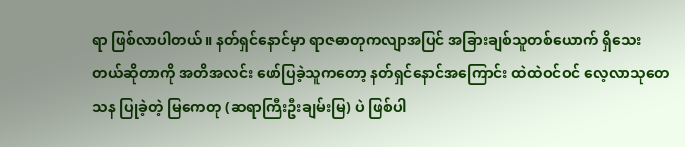ရာ ဖြစ်လာပါတယ်။ နတ်ရှင်နောင်မှာ ရာဇဓာတုကလျာအပြင် အခြားချစ်သူတစ်ယောက် ရှိသေးတယ်ဆိုတာကို အတိအလင်း ဖော်ပြခဲ့သူကတော့ နတ်ရှင်နောင်အကြောင်း ထဲထဲဝင်ဝင် လေ့လာသုတေသန ပြုခဲ့တဲ့ မြကေတု (ဆရာကြီးဦးချမ်းမြ) ပဲ ဖြစ်ပါ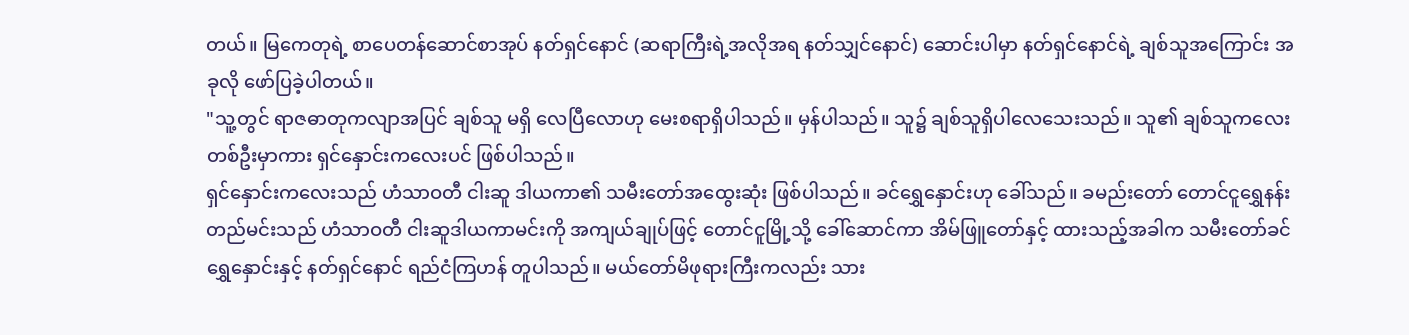တယ်။ မြကေတုရဲ့ စာပေတန်ဆောင်စာအုပ် နတ်ရှင်နောင် (ဆရာကြီးရဲ့အလိုအရ နတ်သျှင်နောင်) ဆောင်းပါမှာ နတ်ရှင်နောင်ရဲ့ ချစ်သူအကြောင်း အခုလို ဖော်ပြခဲ့ပါတယ်။
"သူ့တွင် ရာဇဓာတုကလျာအပြင် ချစ်သူ မရှိ လေပြီလောဟု မေးစရာရှိပါသည်။ မှန်ပါသည်။ သူ၌ ချစ်သူရှိပါလေသေးသည်။ သူ၏ ချစ်သူကလေးတစ်ဦးမှာကား ရှင်နှောင်းကလေးပင် ဖြစ်ပါသည်။
ရှင်နှောင်းကလေးသည် ဟံသာဝတီ ငါးဆူ ဒါယကာ၏ သမီးတော်အထွေးဆုံး ဖြစ်ပါသည်။ ခင်ရွှေနှောင်းဟု ခေါ်သည်။ ခမည်းတော် တောင်ငူရွှေနန်းတည်မင်းသည် ဟံသာဝတီ ငါးဆူဒါယကာမင်းကို အကျယ်ချုပ်ဖြင့် တောင်ငူမြို့သို့ ခေါ်ဆောင်ကာ အိမ်ဖြူတော်နှင့် ထားသည့်အခါက သမီးတော်ခင်ရွှေနှောင်းနှင့် နတ်ရှင်နောင် ရည်ငံကြဟန် တူပါသည်။ မယ်တော်မိဖုရားကြီးကလည်း သား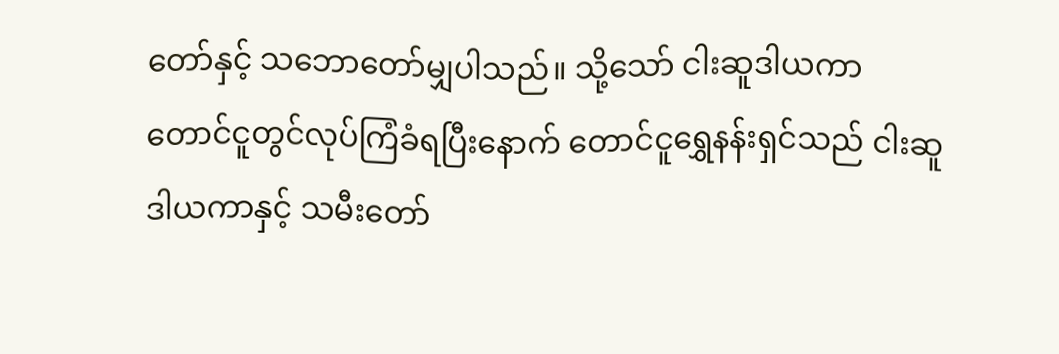တော်နှင့် သဘောတော်မျှပါသည်။ သို့သော် ငါးဆူဒါယကာ တောင်ငူတွင်လုပ်ကြံခံရပြီးနောက် တောင်ငူရွှေနန်းရှင်သည် ငါးဆူဒါယကာနှင့် သမီးတော်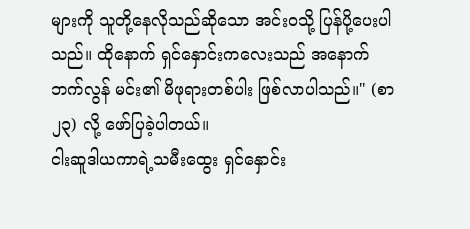များကို သူတို့နေလိုသည်ဆိုသော အင်းဝသို့ ပြန်ပို့ပေးပါသည်။ ထိုနောက် ရှင်နှောင်းကလေးသည် အနောက်ဘက်လွန် မင်း၏ မိဖုရားတစ်ပါး ဖြစ်လာပါသည်။" (စာ ၂၃) လို့ ဖော်ပြခဲ့ပါတယ်။
ငါးဆူဒါယကာရဲ့သမီးထွေး ရှင်နှောင်း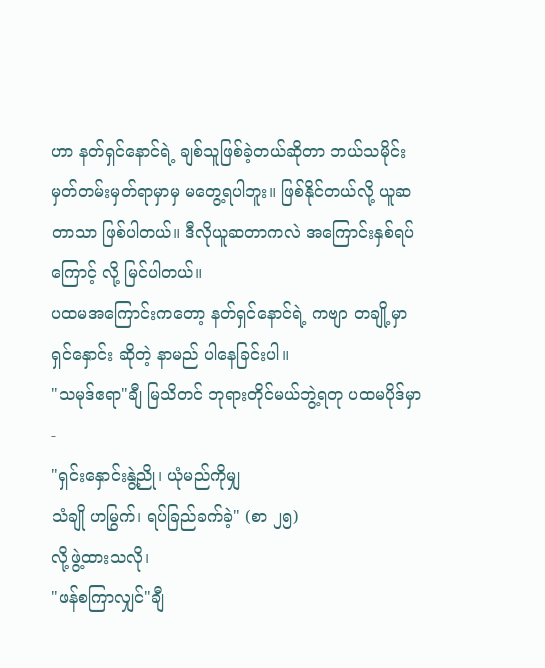ဟာ နတ်ရှင်နောင်ရဲ့ ချစ်သူဖြစ်ခဲ့တယ်ဆိုတာ ဘယ်သမိုင်းမှတ်တမ်းမှတ်ရာမှာမှ မတွေ့ရပါဘူး။ ဖြစ်နိုင်တယ်လို့ ယူဆတာသာ ဖြစ်ပါတယ်။ ဒီလိုယူဆတာကလဲ အကြောင်းနှစ်ရပ်ကြောင့် လို့ မြင်ပါတယ်။
ပထမအကြောင်းကတော့ နတ်ရှင်နောင်ရဲ့ ကဗျာ တချို့မှာ ရှင်နှောင်း ဆိုတဲ့ နာမည် ပါနေခြင်းပါ။
"သမုဒ်ဧရာ"ချီ မြသိတင် ဘုရားတိုင်မယ်ဘွဲ့ရတု ပထမပိုဒ်မှာ -
"ရှင်းနှောင်းနွဲ့ညို၊ ယုံမည်ကိုမျှ
သံချို ဟမြွက်၊ ရပ်ခြည်ခက်ခဲ့" (စာ ၂၅)
လို့ဖွဲ့ထားသလို၊
"ဖန်စကြာလျှင်"ချီ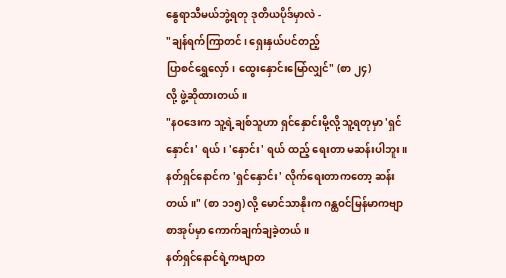နွေရာသီမယ်ဘွဲ့ရတု ဒုတိယပိုဒ်မှာလဲ -
"ချန်ရက်ကြာတင်၊ ရှေးနှယ်ပင်တည့်
ပြာစင်ရွှေလှော်၊ ထွေးနှောင်းမြော်လျှင်" (စာ ၂၄)
လို့ ဖွဲ့ဆိုထားတယ်။
"နဝဒေးက သူ့ရဲ့ချစ်သူဟာ ရှင်နှောင်းမို့လို့ သူ့ရတုမှာ 'ရှင်နှောင်း' ရယ်၊ 'နှောင်း' ရယ် ထည့် ရေးတာ မဆန်းပါဘူး။ နတ်ရှင်နောင်က 'ရှင်နှောင်း' လိုက်ရေးတာကတော့ ဆန်းတယ်။" (စာ ၁၁၅) လို့ မောင်သာနိုးက ဂန္ထဝင်မြန်မာကဗျာ စာအုပ်မှာ ကောက်ချက်ချခဲ့တယ်။
နတ်ရှင်နောင်ရဲ့ကဗျာတ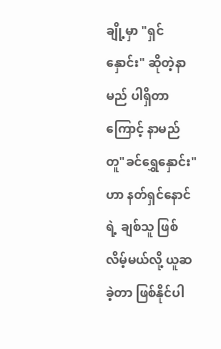ချို့မှာ "ရှင်နှောင်း" ဆိုတဲ့နာမည် ပါရှိတာကြောင့် နာမည်တူ"ခင်ရွှေနှောင်း" ဟာ နတ်ရှင်နောင်ရဲ့ ချစ်သူ ဖြစ်လိမ့်မယ်လို့ ယူဆခဲ့တာ ဖြစ်နိုင်ပါ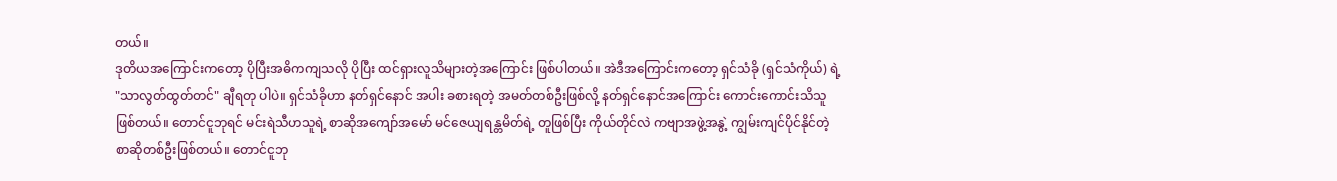တယ်။
ဒုတိယအကြောင်းကတော့ ပိုပြီးအဓိကကျသလို ပိုပြီး ထင်ရှားလူသိများတဲ့အကြောင်း ဖြစ်ပါတယ်။ အဲဒီအကြောင်းကတော့ ရှင်သံခို (ရှင်သံကိုယ်) ရဲ့ "သာလွတ်ထွတ်တင်" ချီရတု ပါပဲ။ ရှင်သံခိုဟာ နတ်ရှင်နောင် အပါး ခစားရတဲ့ အမတ်တစ်ဦးဖြစ်လို့ နတ်ရှင်နောင်အကြောင်း ကောင်းကောင်းသိသူ ဖြစ်တယ်။ တောင်ငူဘုရင် မင်းရဲသီဟသူရဲ့ စာဆိုအကျော်အမော် မင်ဇေယျရန္တမိတ်ရဲ့ တူဖြစ်ပြီး ကိုယ်တိုင်လဲ ကဗျာအဖွဲ့အနွဲ့ ကျွမ်းကျင်ပိုင်နိုင်တဲ့ စာဆိုတစ်ဦးဖြစ်တယ်။ တောင်ငူဘု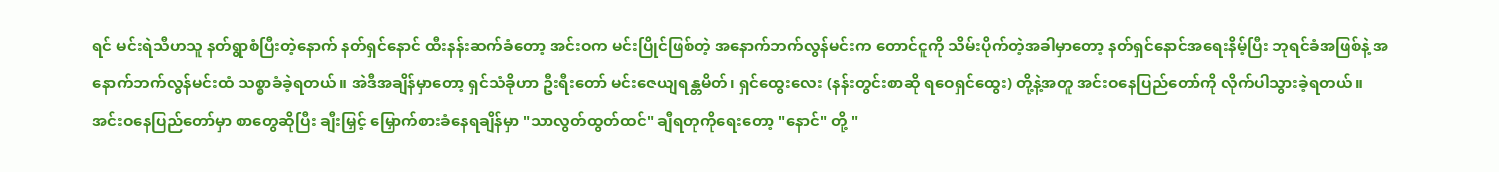ရင် မင်းရဲသီဟသူ နတ်ရွာစံပြီးတဲ့နောက် နတ်ရှင်နောင် ထီးနန်းဆက်ခံတော့ အင်းဝက မင်းပြိုင်ဖြစ်တဲ့ အနောက်ဘက်လွန်မင်းက တောင်ငူကို သိမ်းပိုက်တဲ့အခါမှာတော့ နတ်ရှင်နောင်အရေးနိမ့်ပြီး ဘုရင်ခံအဖြစ်နဲ့ အနောက်ဘက်လွန်မင်းထံ သစ္စာခံခဲ့ရတယ်။ အဲဒီအချိန်မှာတော့ ရှင်သံခိုဟာ ဦးရီးတော် မင်းဇေယျရန္တမိတ်၊ ရှင်ထွေးလေး (နန်းတွင်းစာဆို ရဝေရှင်ထွေး) တို့နဲ့အတူ အင်းဝနေပြည်တော်ကို လိုက်ပါသွားခဲ့ရတယ်။ အင်းဝနေပြည်တော်မှာ စာတွေဆိုပြီး ချီးမြှင့် မြှောက်စားခံနေရချိန်မှာ "သာလွတ်ထွတ်ထင်" ချီရတုကိုရေးတော့ "နောင်" တို့ "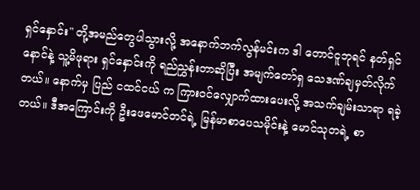ရှင်နှောင်း" တို့အမည်တွေပါသွားလို့ အနောက်ဘက်လွန်မင်းက ဒါ တောင်ငူဘုရင် နတ်ရှင်နောင်နဲ့ သူ့မိဖုရား ရှင်နှောင်းကို ရည်ညွှန်းတာဆိုပြီး အမျက်တော်ရှ သေဒဏ်ချမှတ်လိုက်တယ်။ နောက်မှ ပြည် ငထင်ငယ် က ကြားဝင်လျှောက်ထားပေးလို့ အသက်ချမ်းသာရာ ရခဲ့တယ်။ ဒီအကြောင်းကို ဦးဖေမောင်တင်ရဲ့ မြန်မာစာပေသမိုင်းနဲ့ မောင်သုတရဲ့ စာ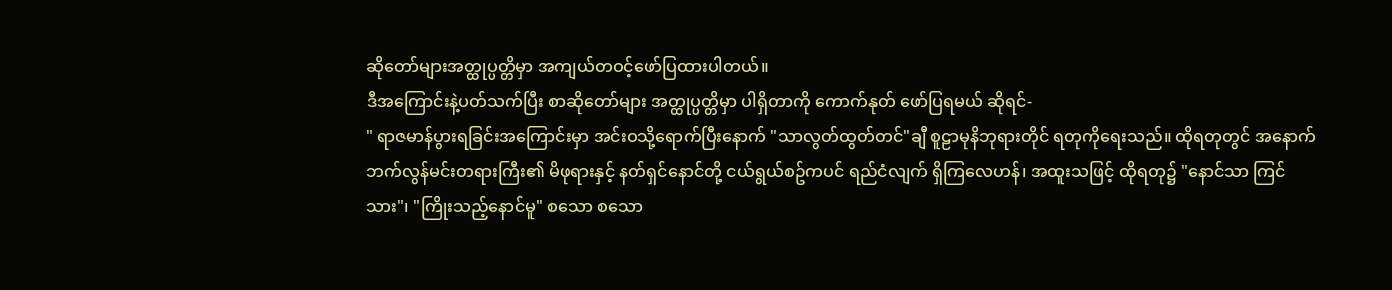ဆိုတော်များအတ္ထုပ္ပတ္တိမှာ အကျယ်တဝင့်ဖော်ပြထားပါတယ်။
ဒီအကြောင်းနဲ့ပတ်သက်ပြီး စာဆိုတော်များ အတ္ထုပ္ပတ္တိမှာ ပါရှိတာကို ကောက်နုတ် ဖော်ပြရမယ် ဆိုရင်-
" ရာဇမာန်ပွားရခြင်းအကြောင်းမှာ အင်းဝသို့ရောက်ပြီးနောက် "သာလွတ်ထွတ်တင်"ချီ စူဠာမုနိဘုရားတိုင် ရတုကိုရေးသည်။ ထိုရတုတွင် အနောက်ဘက်လွန်မင်းတရားကြီး၏ မိဖုရားနှင့် နတ်ရှင်နောင်တို့ ငယ်ရွယ်စဥ်ကပင် ရည်ငံလျက် ရှိကြလေဟန်၊ အထူးသဖြင့် ထိုရတု၌ "နောင်သာ ကြင်သား"၊ "ကြိုးသည့်နောင်မူ" စသော စသော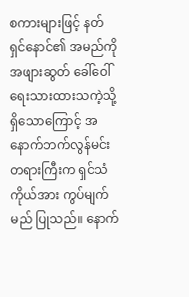စကားများဖြင့် နတ်ရှင်နောင်၏ အမည်ကို အဖျားဆွတ် ခေါ်ဝေါ်ရေးသားထားသကဲ့သို့ ရှိသောကြောင့် အနောက်ဘက်လွန်မင်း တရားကြီးက ရှင်သံကိုယ်အား ကွပ်မျက်မည် ပြုသည်။ နောက်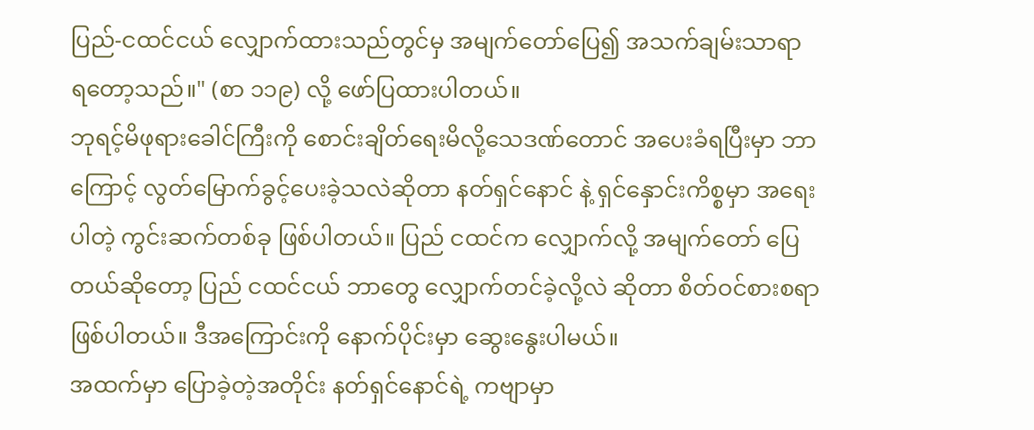ပြည်-ငထင်ငယ် လျှောက်ထားသည်တွင်မှ အမျက်တော်ပြေ၍ အသက်ချမ်းသာရာ ရတော့သည်။" (စာ ၁၁၉) လို့ ဖော်ပြထားပါတယ်။
ဘုရင့်မိဖုရားခေါင်ကြီးကို စောင်းချိတ်ရေးမိလို့သေဒဏ်တောင် အပေးခံရပြီးမှာ ဘာကြောင့် လွတ်မြောက်ခွင့်ပေးခဲ့သလဲဆိုတာ နတ်ရှင်နောင် နဲ့ ရှင်နှောင်းကိစ္စမှာ အရေးပါတဲ့ ကွင်းဆက်တစ်ခု ဖြစ်ပါတယ်။ ပြည် ငထင်က လျှောက်လို့ အမျက်တော် ပြေတယ်ဆိုတော့ ပြည် ငထင်ငယ် ဘာတွေ လျှောက်တင်ခဲ့လို့လဲ ဆိုတာ စိတ်ဝင်စားစရာ ဖြစ်ပါတယ်။ ဒီအကြောင်းကို နောက်ပိုင်းမှာ ဆွေးနွေးပါမယ်။
အထက်မှာ ပြောခဲ့တဲ့အတိုင်း နတ်ရှင်နောင်ရဲ့ ကဗျာမှာ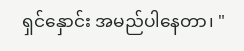ရှင်နှောင်း အမည်ပါနေတာ၊ "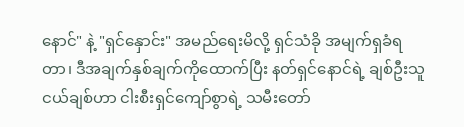နောင်" နဲ့ "ရှင်နှောင်း" အမည်ရေးမိလို့ ရှင်သံခို အမျက်ရှခံရတာ၊ ဒီအချက်နှစ်ချက်ကိုထောက်ပြီး နတ်ရှင်နောင်ရဲ့ ချစ်ဦးသူ ငယ်ချစ်ဟာ ငါးစီးရှင်ကျော်စွာရဲ့ သမီးတော်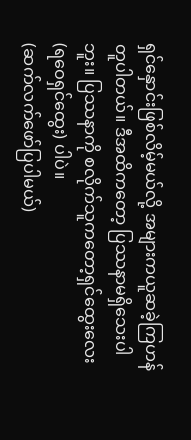ရှင်နှောင်းဖြစ်လိမ့်မယ်လို့ အများကယူဆခဲ့ကြဟန် တူပါတယ်။ ဒီအထိကတော့ ပြဿနာမရှိသေးပါဘူး။ ပြဿနာကို စလိုက်သူကတော့ရှင်ထွေးလေး (ရဝေရှင်ထွေး) ပါပဲ။
(ဆက်လက်ဖော်ပြပါမယ်)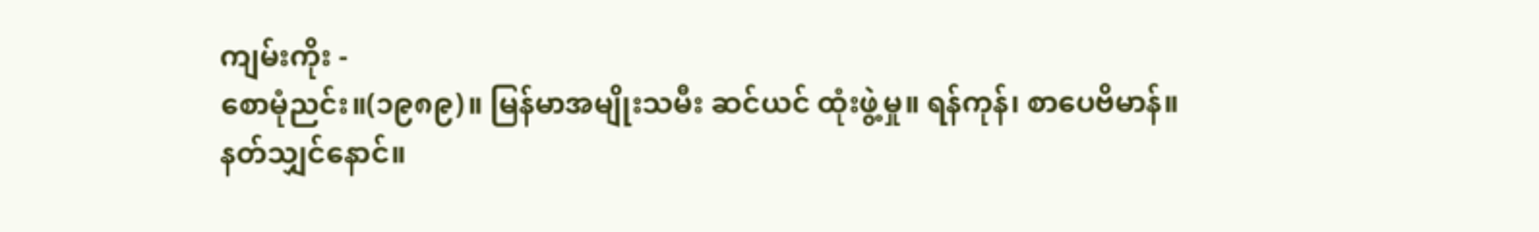ကျမ်းကိုး -
စောမုံညင်း။(၁၉၈၉)။ မြန်မာအမျိုးသမီး ဆင်ယင် ထုံးဖွဲ့မှု။ ရန်ကုန်၊ စာပေဗိမာန်။
နတ်သျှင်နောင်။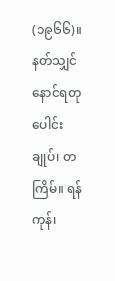(၁၉၆၆)။ နတ်သျှင်နောင်ရတုပေါင်းချုပ်၊ တကြိမ်။ ရန်ကုန်၊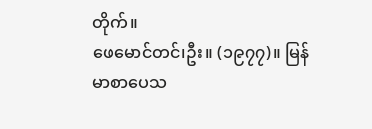တိုက်။
ဖေမောင်တင်၊ဦး။ (၁၉၇၇)။ မြန်မာစာပေသ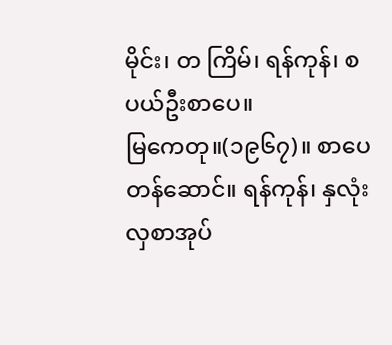မိုင်း၊ တ ကြိမ်၊ ရန်ကုန်၊ စပယ်ဦးစာပေ။
မြကေတု။(၁၉၆၇)။ စာပေတန်ဆောင်။ ရန်ကုန်၊ နှလုံးလှစာအုပ်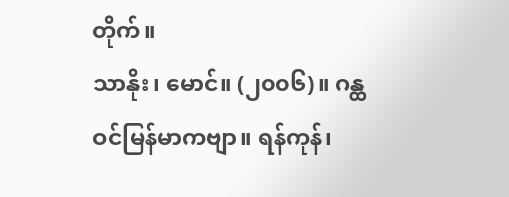တိုက်။
သာနိုး၊ မောင်။ (၂၀၀၆)။ ဂန္ထဝင်မြန်မာကဗျာ။ ရန်ကုန်၊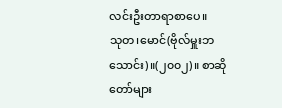လင်းဦးတာရာစာပေ။
သုတ၊မောင်(ဗိုလ်မှူးဘသောင်း)။(၂၀၀၂)။ စာဆိုတော်များ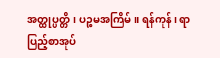အတ္ထုပ္ပတ္တိ၊ ပဉ္စမအကြိမ်။ ရန်ကုန်၊ ရာပြည့်စာအုပ်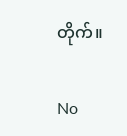တိုက်။

No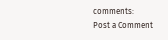comments:
Post a Comment